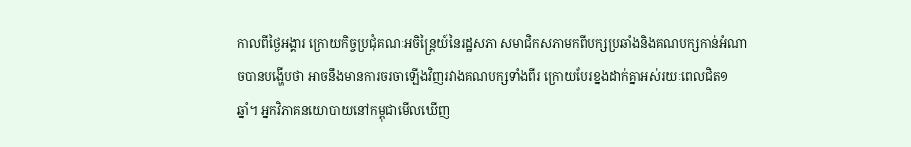កាលពីថ្ងៃអង្គារ ក្រោយកិច្ចប្រជុំគណៈអចិន្ត្រៃយ៍នៃរដ្ឋសភា សមាជិកសភាមកពីបក្សប្រឆាំងនិងគណបក្សកាន់អំណាចបានបង្ហើបថា អាចនឹងមានការចរចាឡើងវិញរវាងគណបក្សទាំងពីរ ក្រោយបែរខ្នងដាក់គ្នាអស់រយៈពេលជិត១ឆ្នាំ។ អ្នកវិភាគនយោបាយនៅកម្ពុជាមើលឃើញ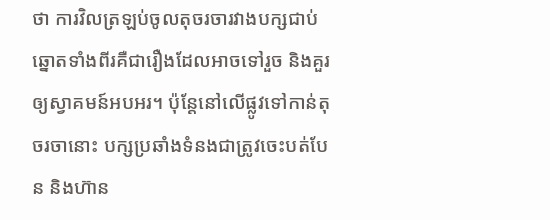ថា ការវិលត្រឡប់ចូលតុចរចារវាងបក្សជាប់ឆ្នោតទាំងពីរគឺជារឿងដែលអាចទៅរួច និងគួរឲ្យស្វាគមន៍អបអរ។ ប៉ុន្តែនៅលើផ្លូវទៅកាន់តុចរចានោះ បក្សប្រឆាំងទំនងជាត្រូវចេះបត់បែន និងហ៊ាន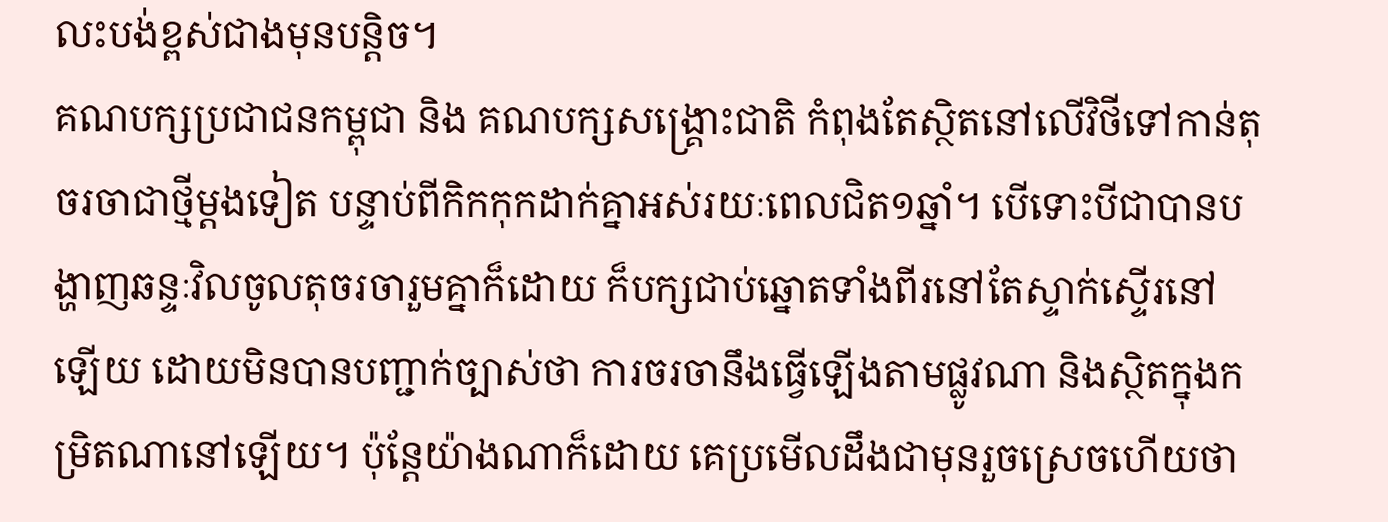លះបង់ខ្ពស់ជាងមុនបន្តិច។
គណបក្សប្រជាជនកម្ពុជា និង គណបក្សសង្គ្រោះជាតិ កំពុងតែស្ថិតនៅលើវិថីទៅកាន់តុចរចាជាថ្មីម្ដងទៀត បន្ទាប់ពីកិកកុកដាក់គ្នាអស់រយៈពេលជិត១ឆ្នាំ។ បើទោះបីជាបានបង្ហាញឆន្ទៈវិលចូលតុចរចារួមគ្នាក៏ដោយ ក៏បក្សជាប់ឆ្នោតទាំងពីរនៅតែស្ទាក់ស្ទើរនៅឡើយ ដោយមិនបានបញ្ជាក់ច្បាស់ថា ការចរចានឹងធ្វើឡើងតាមផ្លូវណា និងស្ថិតក្នុងកម្រិតណានៅឡើយ។ ប៉ុន្តែយ៉ាងណាក៏ដោយ គេប្រមើលដឹងជាមុនរួចស្រេចហើយថា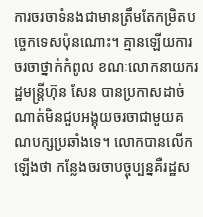ការចរចាទំនងជាមានត្រឹមតែកម្រិតបច្ចេកទេសប៉ុនណោះ។ គ្មានឡើយការចរចាថ្នាក់កំពូល ខណៈលោកនាយករដ្ឋមន្ដ្រីហ៊ុន សែន បានប្រកាសដាច់ណាត់មិនជួបអង្គុយចរចាជាមួយគណបក្សប្រឆាំងទេ។ លោកបានលើកឡើងថា កន្លែងចរចាបច្ចុប្បន្នគឺរដ្ឋស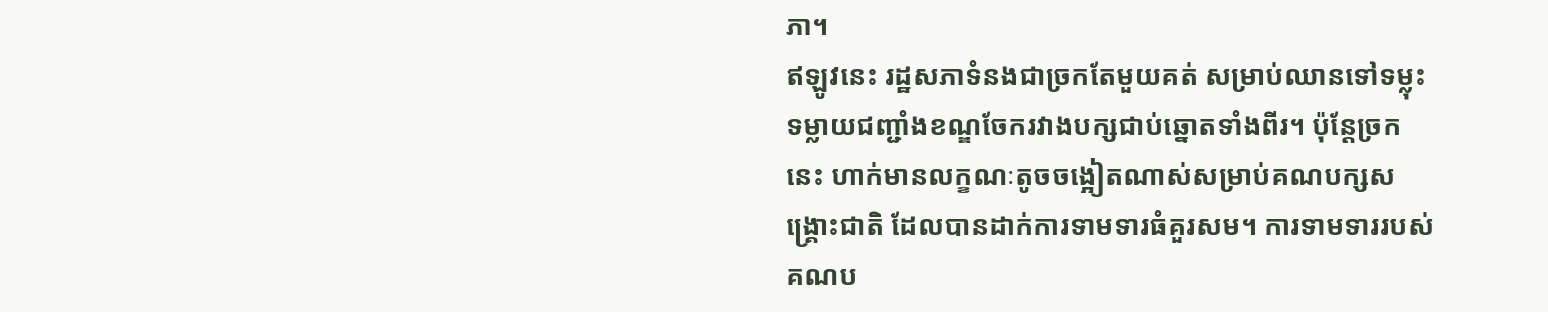ភា។
ឥឡូវនេះ រដ្ឋសភាទំនងជាច្រកតែមួយគត់ សម្រាប់ឈានទៅទម្លុះទម្លាយជញ្ជាំងខណ្ឌចែករវាងបក្សជាប់ឆ្នោតទាំងពីរ។ ប៉ុន្តែច្រកនេះ ហាក់មានលក្ខណៈតូចចង្អៀតណាស់សម្រាប់គណបក្សសង្គ្រោះជាតិ ដែលបានដាក់ការទាមទារធំគួរសម។ ការទាមទាររបស់គណប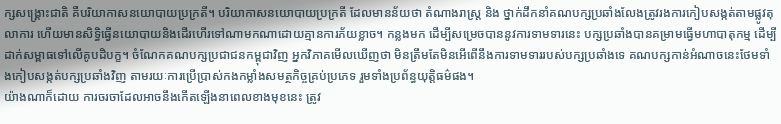ក្សសង្គ្រោះជាតិ គឺបរិយាកាសនយោបាយប្រក្រតី។ បរិយាកាសនយោបាយប្រក្រតី ដែលមានន័យថា តំណាងរាស្ត្រ និង ថ្នាក់ដឹកនាំគណបក្សប្រឆាំងលែងត្រូវរងការកៀបសង្កត់តាមផ្លូវតុលាការ ហើយមានសិទ្ធិធ្វើនយោបាយនិងដើរហើរទៅណាមកណាដោយគ្មានការភ័យខ្លាច។ កន្លងមក ដើម្បីសម្រេចបាននូវការទាមទារនេះ បក្សប្រឆាំងបានគម្រាមធ្វើមហាបាតុកម្ម ដើម្បីដាក់សម្ពាធទៅលើគូបដិបក្ខ។ ចំណែកគណបក្សប្រជាជនកម្ពុជាវិញ អ្នកវិភាគមើលឃើញថា មិនត្រឹមតែមិនអើពើនឹងការទាមទាររបស់បក្សប្រឆាំងទេ គណបក្សកាន់អំណាចនេះថែមទាំងកៀបសង្កត់បក្សប្រឆាំងវិញ តាមរយៈការប្រើប្រាស់កងកម្លាំងសមត្ថកិច្ចគ្រប់ប្រភេទ រួមទាំងប្រព័ន្ធយុត្តិធម៌ផង។
យ៉ាងណាក៏ដោយ ការចរចាដែលអាចនឹងកើតឡើងនាពេលខាងមុខនេះ ត្រូវ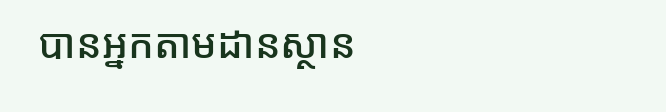បានអ្នកតាមដានស្ថាន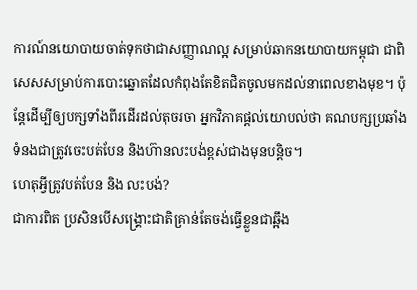ការណ៍នយោបាយចាត់ទុកថាជាសញ្ញាណល្អ សម្រាប់ឆាកនយោបាយកម្ពុជា ជាពិសេសសម្រាប់ការបោះឆ្នោតដែលកំពុងតែខិតជិតចូលមកដល់នាពេលខាងមុខ។ ប៉ុន្តែដើម្បីឲ្យបក្សទាំងពីរដើរដល់តុចរចា អ្នកវិភាគផ្ដល់យោបល់ថា គណបក្សប្រឆាំងទំនងជាត្រូវចេះបត់បែន និងហ៊ានលះបង់ខ្ពស់ជាងមុនបន្តិច។
ហេតុអ្វីត្រូវបត់បែន និង លះបង់?
ជាការពិត ប្រសិនបើសង្គ្រោះជាតិគ្រាន់តែចង់ធ្វើខ្លួនជាឆ្អឹង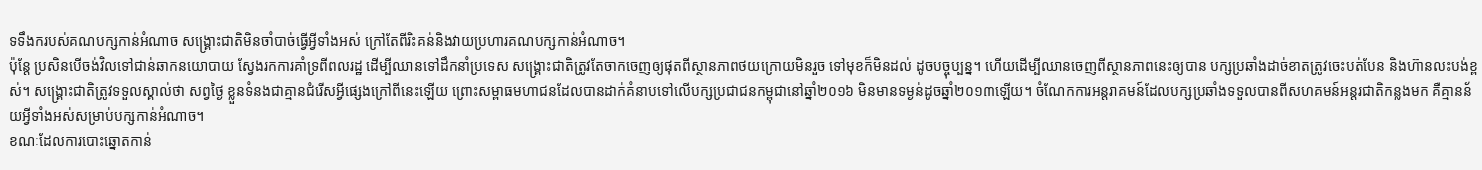ទទឹងករបស់គណបក្សកាន់អំណាច សង្គ្រោះជាតិមិនចាំបាច់ធ្វើអ្វីទាំងអស់ ក្រៅតែពីរិះគន់និងវាយប្រហារគណបក្សកាន់អំណាច។
ប៉ុន្តែ ប្រសិនបើចង់វិលទៅជាន់ឆាកនយោបាយ ស្វែងរកការគាំទ្រពីពលរដ្ឋ ដើម្បីឈានទៅដឹកនាំប្រទេស សង្គ្រោះជាតិត្រូវតែចាកចេញឲ្យផុតពីស្ថានភាពថយក្រោយមិនរួច ទៅមុខក៏មិនដល់ ដូចបច្ចុប្បន្ន។ ហើយដើម្បីឈានចេញពីស្ថានភាពនេះឲ្យបាន បក្សប្រឆាំងដាច់ខាតត្រូវចេះបត់បែន និងហ៊ានលះបង់ខ្ពស់។ សង្គ្រោះជាតិត្រូវទទួលស្គាល់ថា សព្វថ្ងៃ ខ្លួនទំនងជាគ្មានជំរើសអ្វីផ្សេងក្រៅពីនេះឡើយ ព្រោះសម្ពាធមហាជនដែលបានដាក់គំនាបទៅលើបក្សប្រជាជនកម្ពុជានៅឆ្នាំ២០១៦ មិនមានទម្ងន់ដូចឆ្នាំ២០១៣ឡើយ។ ចំណែកការអន្តរាគមន៍ដែលបក្សប្រឆាំងទទួលបានពីសហគមន៍អន្ដរជាតិកន្លងមក គឺគ្មានន័យអ្វីទាំងអស់សម្រាប់បក្សកាន់អំណាច។
ខណៈដែលការបោះឆ្នោតកាន់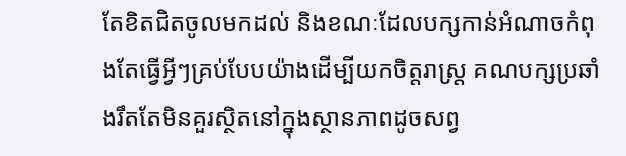តែខិតជិតចូលមកដល់ និងខណៈដែលបក្សកាន់អំណាចកំពុងតែធ្វើអ្វីៗគ្រប់បែបយ៉ាងដើម្បីយកចិត្តរាស្ត្រ គណបក្សប្រឆាំងរឹតតែមិនគួរស្ថិតនៅក្នុងស្ថានភាពដូចសព្វ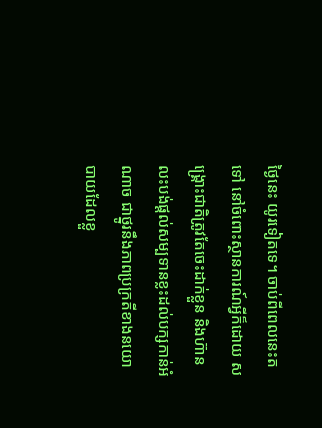ថ្ងៃនេះ យូរទៀតទេ។ ចាប់ពីពេលនេះតទៅ នៅចំពោះស្ថានការណ៍អ្វីក៏ដោយ សង្គ្រោះជាតិត្រូវតែចេះដាក់ខ្លួន និងហ៊ានលះបង់ផ្ដល់សម្បទានខ្លះដល់បក្សកាន់អំណាច ជាថ្នូរនឹងភាពប្រក្រតីខាងនយោបាយដែលខ្លួ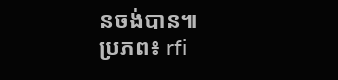នចង់បាន៕
ប្រភព៖ rfi